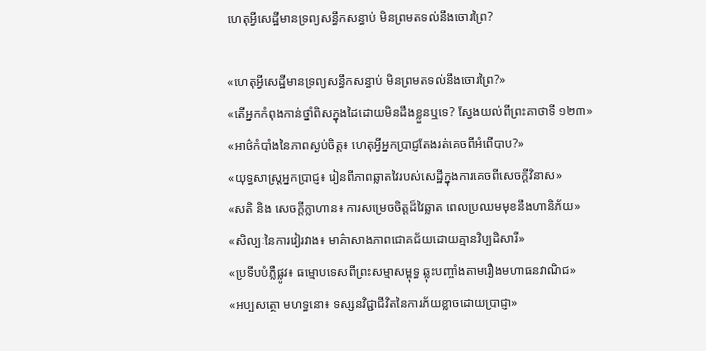ហេតុអ្វីសេដ្ឋីមានទ្រព្យសន្ធឹកសន្ធាប់ មិនព្រមតទល់នឹងចោរព្រៃ?

«ហេតុអ្វីសេដ្ឋីមានទ្រព្យសន្ធឹកសន្ធាប់ មិនព្រមតទល់នឹងចោរព្រៃ?»
«តើអ្នកកំពុងកាន់ថ្នាំពិសក្នុងដៃដោយមិនដឹងខ្លួនឬទេ? ស្វែងយល់ពីព្រះគាថាទី ១២៣»
«អាថ៌កំបាំងនៃភាពស្ងប់ចិត្ត៖ ហេតុអ្វីអ្នកប្រាជ្ញតែងរត់គេចពីអំពើបាប?»
«យុទ្ធសាស្ត្រអ្នកប្រាជ្ញ៖ រៀនពីភាពឆ្លាតវៃរបស់សេដ្ឋីក្នុងការគេចពីសេចក្តីវិនាស»
«សតិ និង សេចក្តីក្លាហាន៖ ការសម្រេចចិត្តដ៏វៃឆ្លាត ពេលប្រឈមមុខនឹងហានិភ័យ»
«សិល្បៈនៃការវៀរវាង៖ មាគ៌ាសាងភាពជោគជ័យដោយគ្មានវិប្បដិសារី»
«ប្រទីបបំភ្លឺផ្លូវ៖ ធម្មោបទេសពីព្រះសម្មាសម្ពុទ្ធ ឆ្លុះបញ្ចាំងតាមរឿងមហាធនវាណិជ»
«អប្បសត្ថោ មហទ្ធនោ៖ ទស្សនវិជ្ជាជីវិតនៃការភ័យខ្លាចដោយប្រាជ្ញា»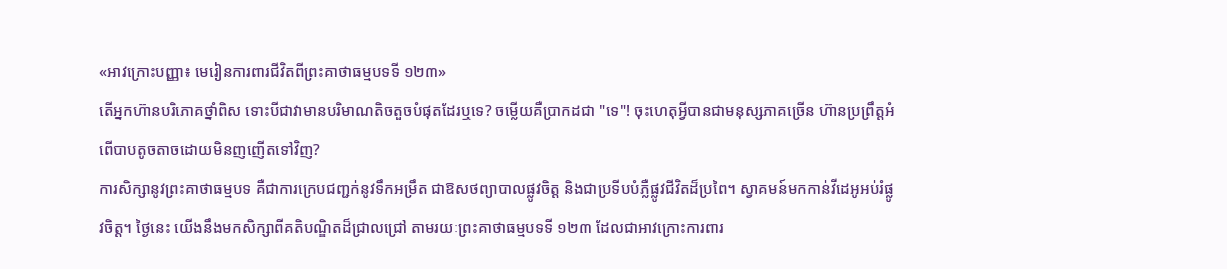«អាវក្រោះបញ្ញា៖ មេរៀនការពារជីវិតពីព្រះគាថាធម្មបទទី ១២៣»
តើអ្នកហ៊ានបរិភោគថ្នាំពិស ទោះបីជាវាមានបរិមាណតិចតួចបំផុតដែរឬទេ? ចម្លើយគឺប្រាកដជា "ទេ"! ចុះហេតុអ្វីបានជាមនុស្សភាគច្រើន ហ៊ានប្រព្រឹត្តអំពើបាបតូចតាចដោយមិនញញើតទៅវិញ?
ការសិក្សានូវព្រះគាថាធម្មបទ គឺជាការក្រេបជញ្ជក់នូវទឹកអម្រឹត ជាឱសថព្យាបាលផ្លូវចិត្ត និងជាប្រទីបបំភ្លឺផ្លូវជីវិតដ៏ប្រពៃ។ ស្វាគមន៍មកកាន់វីដេអូអប់រំផ្លូវចិត្ត។ ថ្ងៃនេះ យើងនឹងមកសិក្សាពីគតិបណ្ឌិតដ៏ជ្រាលជ្រៅ តាមរយៈព្រះគាថាធម្មបទទី ១២៣ ដែលជាអាវក្រោះការពារ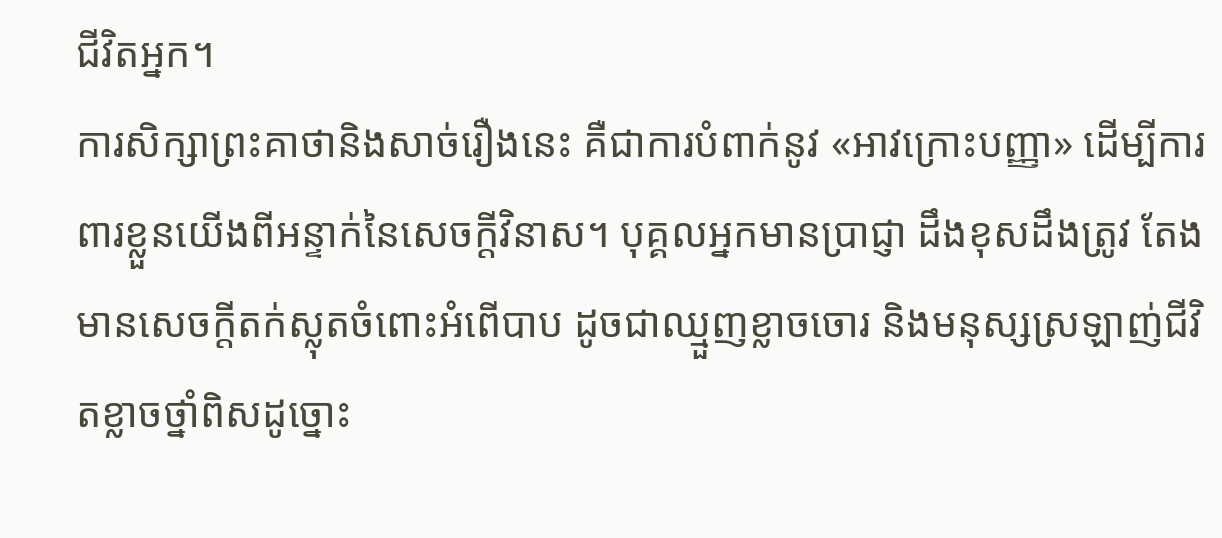ជីវិតអ្នក។
ការសិក្សាព្រះគាថានិងសាច់រឿងនេះ គឺជាការបំពាក់នូវ «អាវក្រោះបញ្ញា» ដើម្បីការពារខ្លួនយើងពីអន្ទាក់នៃសេចក្តីវិនាស។ បុគ្គលអ្នកមានប្រាជ្ញា ដឹងខុសដឹងត្រូវ តែងមានសេចក្តីតក់ស្លុតចំពោះអំពើបាប ដូចជាឈ្មួញខ្លាចចោរ និងមនុស្សស្រឡាញ់ជីវិតខ្លាចថ្នាំពិសដូច្នោះ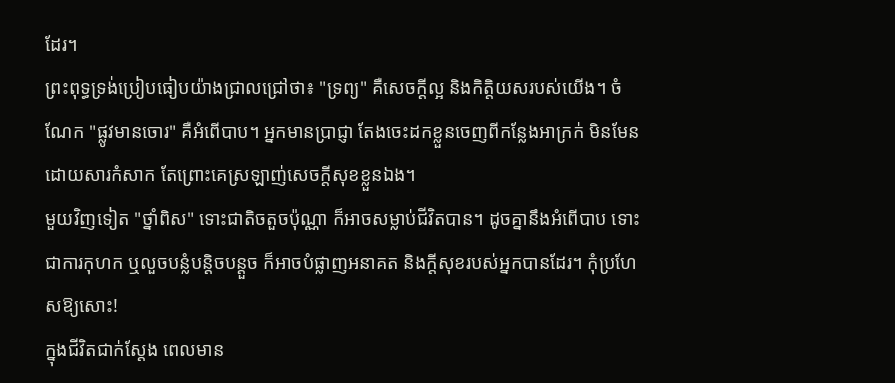ដែរ។
ព្រះពុទ្ធទ្រង់ប្រៀបធៀបយ៉ាងជ្រាលជ្រៅថា៖ "ទ្រព្យ" គឺសេចក្តីល្អ និងកិត្តិយសរបស់យើង។ ចំណែក "ផ្លូវមានចោរ" គឺអំពើបាប។ អ្នកមានប្រាជ្ញា តែងចេះដកខ្លួនចេញពីកន្លែងអាក្រក់ មិនមែនដោយសារកំសាក តែព្រោះគេស្រឡាញ់សេចក្តីសុខខ្លួនឯង។
មួយវិញទៀត "ថ្នាំពិស" ទោះជាតិចតួចប៉ុណ្ណា ក៏អាចសម្លាប់ជីវិតបាន។ ដូចគ្នានឹងអំពើបាប ទោះជាការកុហក ឬលួចបន្លំបន្តិចបន្តួច ក៏អាចបំផ្លាញអនាគត និងក្តីសុខរបស់អ្នកបានដែរ។ កុំប្រហែសឱ្យសោះ!
ក្នុងជីវិតជាក់ស្តែង ពេលមាន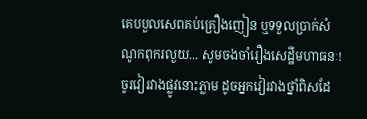គេបបួលសេពគប់គ្រឿងញៀន ឬទទួលប្រាក់សំណូកពុករលួយ... សូមចងចាំរឿងសេដ្ឋីមហាធនៈ! ចូរវៀរវាងផ្លូវនោះភ្លាម ដូចអ្នកវៀរវាងថ្នាំពិសដែ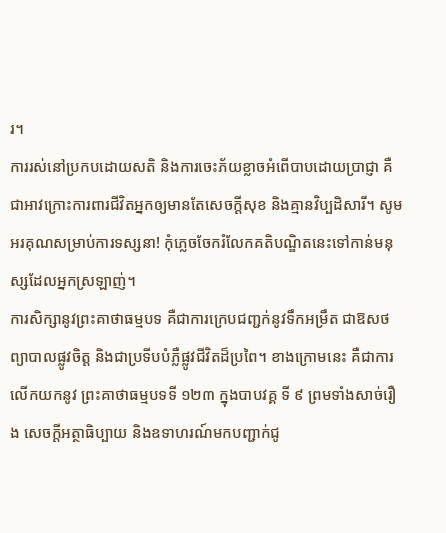រ។
ការរស់នៅប្រកបដោយសតិ និងការចេះភ័យខ្លាចអំពើបាបដោយប្រាជ្ញា គឺជាអាវក្រោះការពារជីវិតអ្នកឲ្យមានតែសេចក្តីសុខ និងគ្មានវិប្បដិសារី។ សូមអរគុណសម្រាប់ការទស្សនា! កុំភ្លេចចែករំលែកគតិបណ្ឌិតនេះទៅកាន់មនុស្សដែលអ្នកស្រឡាញ់។
ការសិក្សានូវព្រះគាថាធម្មបទ គឺជាការក្រេបជញ្ជក់នូវទឹកអម្រឹត ជាឱសថព្យាបាលផ្លូវចិត្ត និងជាប្រទីបបំភ្លឺផ្លូវជីវិតដ៏ប្រពៃ។ ខាងក្រោមនេះ គឺជាការលើកយកនូវ ព្រះគាថាធម្មបទទី ១២៣ ក្នុងបាបវគ្គ ទី ៩ ព្រមទាំងសាច់រឿង សេចក្តីអត្ថាធិប្បាយ និងឧទាហរណ៍មកបញ្ជាក់ជូ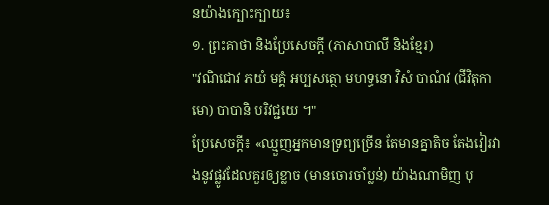នយ៉ាងក្បោះក្បាយ៖
១. ព្រះគាថា និងប្រែសេចក្តី (ភាសាបាលី និងខ្មែរ)
"វណិជោវ ភយំ មគ្គំ អប្បសត្ថោ មហទ្ធនោ វិសំ បាណំវ (ជីវិតុកាមោ) បាបានិ បរិវជ្ជយេ ។"
ប្រែសេចក្តី៖ «ឈ្មួញអ្នកមានទ្រព្យច្រើន តែមានគ្នាតិច តែងវៀរវាងនូវផ្លូវដែលគួរឲ្យខ្លាច (មានចោរចាំប្លន់) យ៉ាងណាមិញ បុ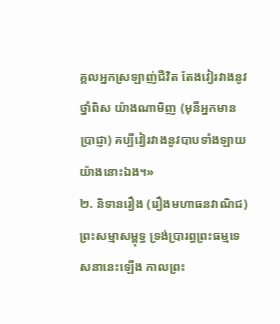គ្គលអ្នកស្រឡាញ់ជីវិត តែងវៀរវាងនូវថ្នាំពិស យ៉ាងណាមិញ (មុនីអ្នកមានប្រាជ្ញា) គប្បីវៀរវាងនូវបាបទាំងឡាយ យ៉ាងនោះឯង។»
២. និទានរឿង (រឿងមហាធនវាណិជ)
ព្រះសម្មាសម្ពុទ្ធ ទ្រង់ប្រារព្ធព្រះធម្មទេសនានេះឡើង កាលព្រះ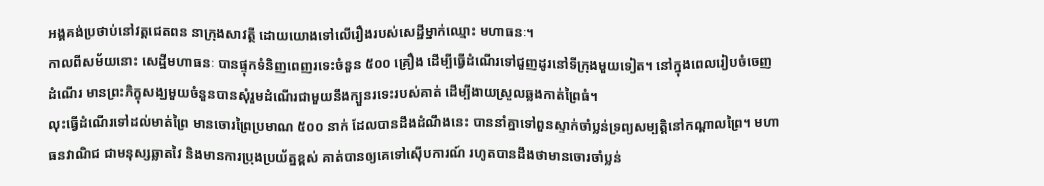អង្គគង់ប្រថាប់នៅវត្តជេតពន នាក្រុងសាវត្ថី ដោយយោងទៅលើរឿងរបស់សេដ្ឋីម្នាក់ឈ្មោះ មហាធនៈ។
កាលពីសម័យនោះ សេដ្ឋីមហាធនៈ បានផ្ទុកទំនិញពេញរទេះចំនួន ៥០០ គ្រឿង ដើម្បីធ្វើដំណើរទៅជួញដូរនៅទីក្រុងមួយទៀត។ នៅក្នុងពេលរៀបចំចេញដំណើរ មានព្រះភិក្ខុសង្ឃមួយចំនួនបានសុំរួមដំណើរជាមួយនឹងក្បួនរទេះរបស់គាត់ ដើម្បីងាយស្រួលឆ្លងកាត់ព្រៃធំ។
លុះធ្វើដំណើរទៅដល់មាត់ព្រៃ មានចោរព្រៃប្រមាណ ៥០០ នាក់ ដែលបានដឹងដំណឹងនេះ បាននាំគ្នាទៅពួនស្ទាក់ចាំប្លន់ទ្រព្យសម្បត្តិនៅកណ្តាលព្រៃ។ មហាធនវាណិជ ជាមនុស្សឆ្លាតវៃ និងមានការប្រុងប្រយ័ត្នខ្ពស់ គាត់បានឲ្យគេទៅស៊ើបការណ៍ រហូតបានដឹងថាមានចោរចាំប្លន់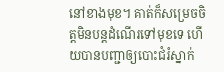នៅខាងមុខ។ គាត់ក៏សម្រេចចិត្តមិនបន្តដំណើរទៅមុខទេ ហើយបានបញ្ជាឲ្យបោះជំរំស្នាក់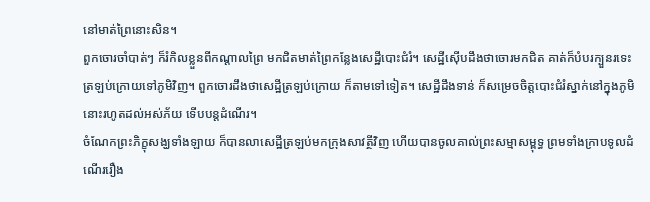នៅមាត់ព្រៃនោះសិន។
ពួកចោរចាំបាត់ៗ ក៏រំកិលខ្លួនពីកណ្តាលព្រៃ មកជិតមាត់ព្រៃកន្លែងសេដ្ឋីបោះជំរំ។ សេដ្ឋីស៊ើបដឹងថាចោរមកជិត គាត់ក៏បំបរក្បួនរទេះត្រឡប់ក្រោយទៅភូមិវិញ។ ពួកចោរដឹងថាសេដ្ឋីត្រឡប់ក្រោយ ក៏តាមទៅទៀត។ សេដ្ឋីដឹងទាន់ ក៏សម្រេចចិត្តបោះជំរំស្នាក់នៅក្នុងភូមិនោះរហូតដល់អស់ភ័យ ទើបបន្តដំណើរ។
ចំណែកព្រះភិក្ខុសង្ឃទាំងឡាយ ក៏បានលាសេដ្ឋីត្រឡប់មកក្រុងសាវត្ថីវិញ ហើយបានចូលគាល់ព្រះសម្មាសម្ពុទ្ធ ព្រមទាំងក្រាបទូលដំណើររឿង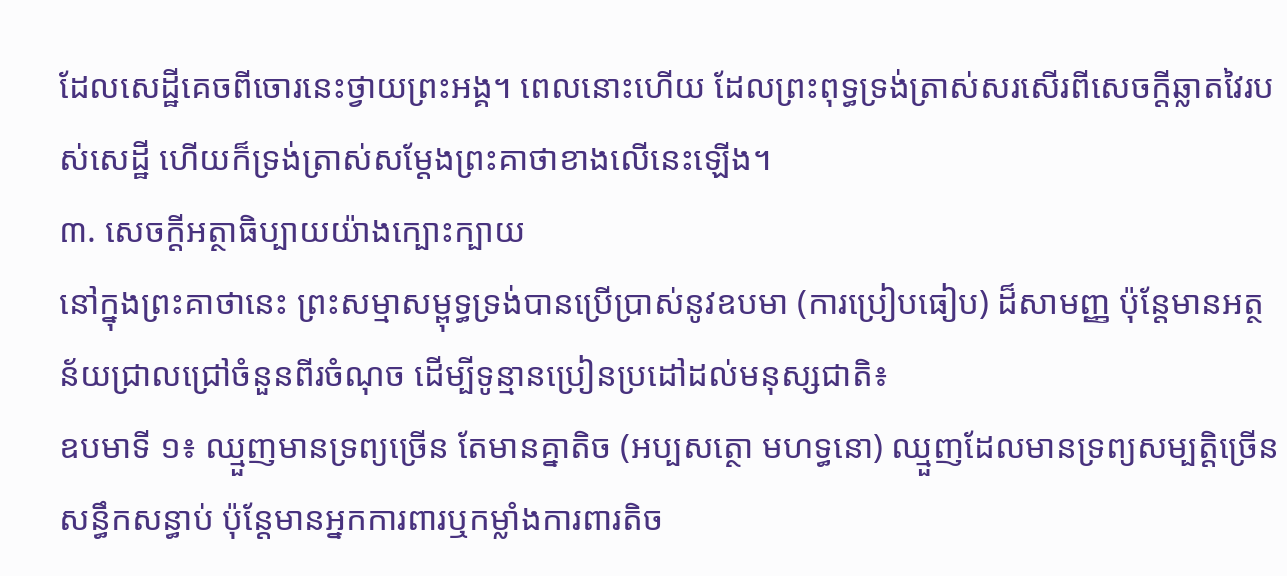ដែលសេដ្ឋីគេចពីចោរនេះថ្វាយព្រះអង្គ។ ពេលនោះហើយ ដែលព្រះពុទ្ធទ្រង់ត្រាស់សរសើរពីសេចក្តីឆ្លាតវៃរបស់សេដ្ឋី ហើយក៏ទ្រង់ត្រាស់សម្តែងព្រះគាថាខាងលើនេះឡើង។
៣. សេចក្តីអត្ថាធិប្បាយយ៉ាងក្បោះក្បាយ
នៅក្នុងព្រះគាថានេះ ព្រះសម្មាសម្ពុទ្ធទ្រង់បានប្រើប្រាស់នូវឧបមា (ការប្រៀបធៀប) ដ៏សាមញ្ញ ប៉ុន្តែមានអត្ថន័យជ្រាលជ្រៅចំនួនពីរចំណុច ដើម្បីទូន្មានប្រៀនប្រដៅដល់មនុស្សជាតិ៖
ឧបមាទី ១៖ ឈ្មួញមានទ្រព្យច្រើន តែមានគ្នាតិច (អប្បសត្ថោ មហទ្ធនោ) ឈ្មួញដែលមានទ្រព្យសម្បត្តិច្រើនសន្ធឹកសន្ធាប់ ប៉ុន្តែមានអ្នកការពារឬកម្លាំងការពារតិច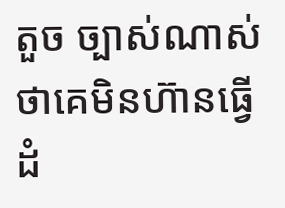តួច ច្បាស់ណាស់ថាគេមិនហ៊ានធ្វើដំ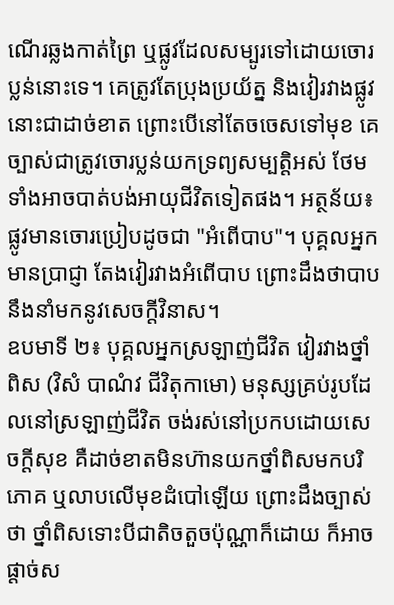ណើរឆ្លងកាត់ព្រៃ ឬផ្លូវដែលសម្បូរទៅដោយចោរប្លន់នោះទេ។ គេត្រូវតែប្រុងប្រយ័ត្ន និងវៀរវាងផ្លូវនោះជាដាច់ខាត ព្រោះបើនៅតែចចេសទៅមុខ គេច្បាស់ជាត្រូវចោរប្លន់យកទ្រព្យសម្បត្តិអស់ ថែមទាំងអាចបាត់បង់អាយុជីវិតទៀតផង។ អត្ថន័យ៖ ផ្លូវមានចោរប្រៀបដូចជា "អំពើបាប"។ បុគ្គលអ្នកមានប្រាជ្ញា តែងវៀរវាងអំពើបាប ព្រោះដឹងថាបាបនឹងនាំមកនូវសេចក្តីវិនាស។
ឧបមាទី ២៖ បុគ្គលអ្នកស្រឡាញ់ជីវិត វៀរវាងថ្នាំពិស (វិសំ បាណំវ ជីវិតុកាមោ) មនុស្សគ្រប់រូបដែលនៅស្រឡាញ់ជីវិត ចង់រស់នៅប្រកបដោយសេចក្តីសុខ គឺដាច់ខាតមិនហ៊ានយកថ្នាំពិសមកបរិភោគ ឬលាបលើមុខដំបៅឡើយ ព្រោះដឹងច្បាស់ថា ថ្នាំពិសទោះបីជាតិចតួចប៉ុណ្ណាក៏ដោយ ក៏អាចផ្តាច់ស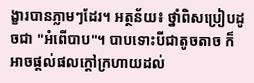ង្ខារបានភ្លាមៗដែរ។ អត្ថន័យ៖ ថ្នាំពិសប្រៀបដូចជា "អំពើបាប"។ បាបទោះបីជាតូចតាច ក៏អាចផ្តល់ផលក្តៅក្រហាយដល់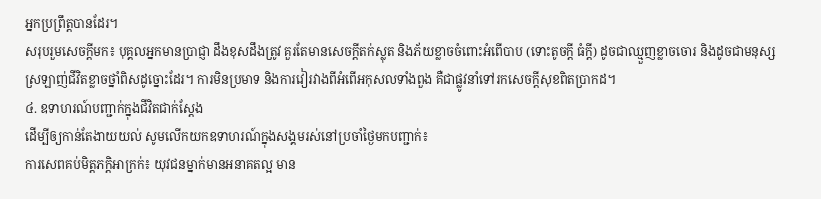អ្នកប្រព្រឹត្តបានដែរ។
សរុបរួមសេចក្តីមក៖ បុគ្គលអ្នកមានប្រាជ្ញា ដឹងខុសដឹងត្រូវ គួរតែមានសេចក្តីតក់ស្លុត និងភ័យខ្លាចចំពោះអំពើបាប (ទោះតូចក្តី ធំក្តី) ដូចជាឈ្មួញខ្លាចចោរ និងដូចជាមនុស្សស្រឡាញ់ជីវិតខ្លាចថ្នាំពិសដូច្នោះដែរ។ ការមិនប្រមាទ និងការវៀរវាងពីអំពើអកុសលទាំងពួង គឺជាផ្លូវនាំទៅរកសេចក្តីសុខពិតប្រាកដ។
៤. ឧទាហរណ៍បញ្ជាក់ក្នុងជីវិតជាក់ស្តែង
ដើម្បីឲ្យកាន់តែងាយយល់ សូមលើកយកឧទាហរណ៍ក្នុងសង្គមរស់នៅប្រចាំថ្ងៃមកបញ្ជាក់៖
ការសេពគប់មិត្តភក្តិអាក្រក់៖ យុវជនម្នាក់មានអនាគតល្អ មាន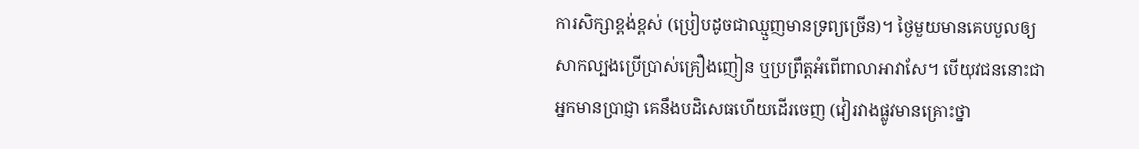ការសិក្សាខ្ពង់ខ្ពស់ (ប្រៀបដូចជាឈ្មួញមានទ្រព្យច្រើន)។ ថ្ងៃមួយមានគេបបួលឲ្យសាកល្បងប្រើប្រាស់គ្រឿងញៀន ឬប្រព្រឹត្តអំពើពាលាអាវាសែ។ បើយុវជននោះជាអ្នកមានប្រាជ្ញា គេនឹងបដិសេធហើយដើរចេញ (វៀរវាងផ្លូវមានគ្រោះថ្នា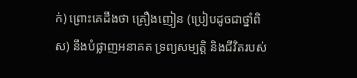ក់) ព្រោះគេដឹងថា គ្រឿងញៀន (ប្រៀបដូចជាថ្នាំពិស) នឹងបំផ្លាញអនាគត ទ្រព្យសម្បត្តិ និងជីវិតរបស់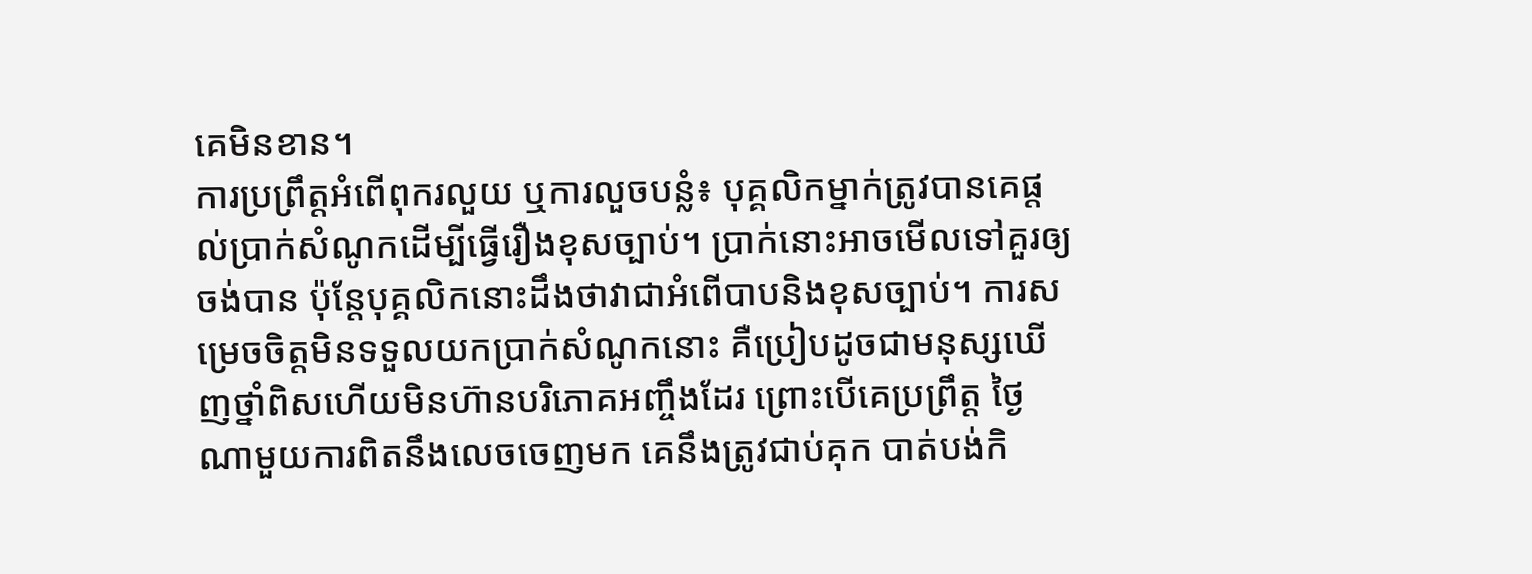គេមិនខាន។
ការប្រព្រឹត្តអំពើពុករលួយ ឬការលួចបន្លំ៖ បុគ្គលិកម្នាក់ត្រូវបានគេផ្តល់ប្រាក់សំណូកដើម្បីធ្វើរឿងខុសច្បាប់។ ប្រាក់នោះអាចមើលទៅគួរឲ្យចង់បាន ប៉ុន្តែបុគ្គលិកនោះដឹងថាវាជាអំពើបាបនិងខុសច្បាប់។ ការសម្រេចចិត្តមិនទទួលយកប្រាក់សំណូកនោះ គឺប្រៀបដូចជាមនុស្សឃើញថ្នាំពិសហើយមិនហ៊ានបរិភោគអញ្ចឹងដែរ ព្រោះបើគេប្រព្រឹត្ត ថ្ងៃណាមួយការពិតនឹងលេចចេញមក គេនឹងត្រូវជាប់គុក បាត់បង់កិ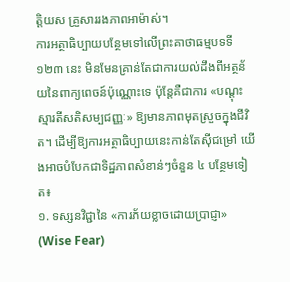ត្តិយស គ្រួសាររងភាពអាម៉ាស់។
ការអត្ថាធិប្បាយបន្ថែមទៅលើព្រះគាថាធម្មបទទី ១២៣ នេះ មិនមែនគ្រាន់តែជាការយល់ដឹងពីអត្ថន័យនៃពាក្យពេចន៍ប៉ុណ្ណោះទេ ប៉ុន្តែគឺជាការ «បណ្តុះស្មារតីសតិសម្បជញ្ញៈ» ឱ្យមានភាពមុតស្រួចក្នុងជីវិត។ ដើម្បីឱ្យការអត្ថាធិប្បាយនេះកាន់តែស៊ីជម្រៅ យើងអាចបំបែកជាទិដ្ឋភាពសំខាន់ៗចំនួន ៤ បន្ថែមទៀត៖
១. ទស្សនវិជ្ជានៃ «ការភ័យខ្លាចដោយប្រាជ្ញា» (Wise Fear)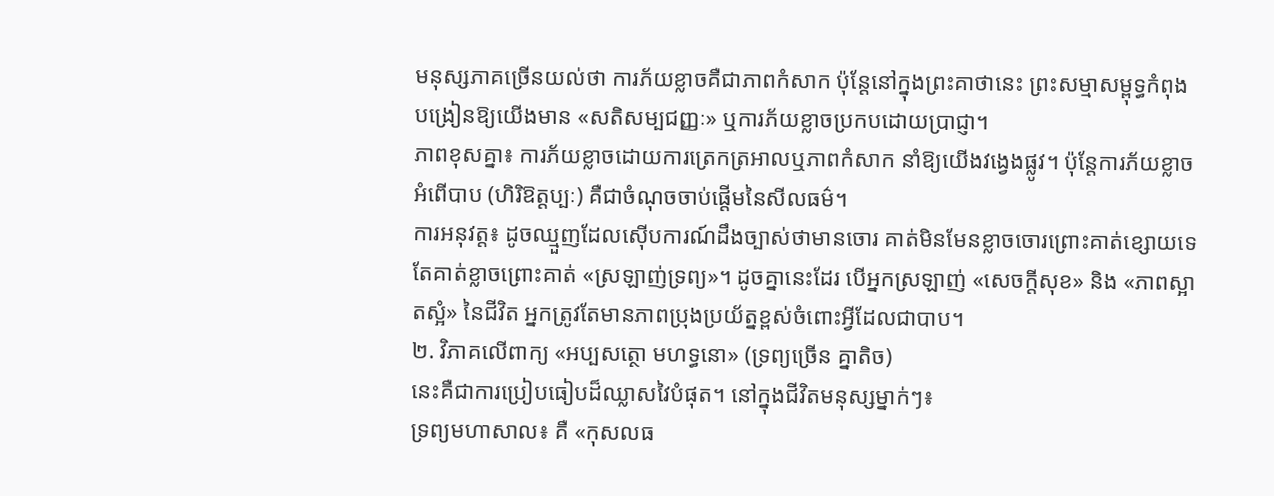មនុស្សភាគច្រើនយល់ថា ការភ័យខ្លាចគឺជាភាពកំសាក ប៉ុន្តែនៅក្នុងព្រះគាថានេះ ព្រះសម្មាសម្ពុទ្ធកំពុងបង្រៀនឱ្យយើងមាន «សតិសម្បជញ្ញៈ» ឬការភ័យខ្លាចប្រកបដោយប្រាជ្ញា។
ភាពខុសគ្នា៖ ការភ័យខ្លាចដោយការត្រេកត្រអាលឬភាពកំសាក នាំឱ្យយើងវង្វេងផ្លូវ។ ប៉ុន្តែការភ័យខ្លាចអំពើបាប (ហិរិឱត្តប្បៈ) គឺជាចំណុចចាប់ផ្តើមនៃសីលធម៌។
ការអនុវត្ត៖ ដូចឈ្មួញដែលស៊ើបការណ៍ដឹងច្បាស់ថាមានចោរ គាត់មិនមែនខ្លាចចោរព្រោះគាត់ខ្សោយទេ តែគាត់ខ្លាចព្រោះគាត់ «ស្រឡាញ់ទ្រព្យ»។ ដូចគ្នានេះដែរ បើអ្នកស្រឡាញ់ «សេចក្តីសុខ» និង «ភាពស្អាតស្អំ» នៃជីវិត អ្នកត្រូវតែមានភាពប្រុងប្រយ័ត្នខ្ពស់ចំពោះអ្វីដែលជាបាប។
២. វិភាគលើពាក្យ «អប្បសត្ថោ មហទ្ធនោ» (ទ្រព្យច្រើន គ្នាតិច)
នេះគឺជាការប្រៀបធៀបដ៏ឈ្លាសវៃបំផុត។ នៅក្នុងជីវិតមនុស្សម្នាក់ៗ៖
ទ្រព្យមហាសាល៖ គឺ «កុសលធ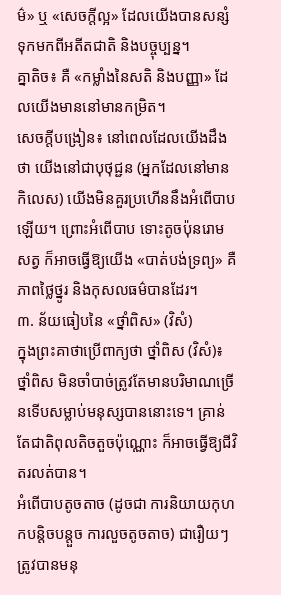ម៌» ឬ «សេចក្តីល្អ» ដែលយើងបានសន្សំទុកមកពីអតីតជាតិ និងបច្ចុប្បន្ន។
គ្នាតិច៖ គឺ «កម្លាំងនៃសតិ និងបញ្ញា» ដែលយើងមាននៅមានកម្រិត។
សេចក្តីបង្រៀន៖ នៅពេលដែលយើងដឹងថា យើងនៅជាបុថុជ្ជន (អ្នកដែលនៅមានកិលេស) យើងមិនគួរប្រហើននឹងអំពើបាបឡើយ។ ព្រោះអំពើបាប ទោះតូចប៉ុនរោមសត្វ ក៏អាចធ្វើឱ្យយើង «បាត់បង់ទ្រព្យ» គឺភាពថ្លៃថ្នូរ និងកុសលធម៌បានដែរ។
៣. ន័យធៀបនៃ «ថ្នាំពិស» (វិសំ)
ក្នុងព្រះគាថាប្រើពាក្យថា ថ្នាំពិស (វិសំ)៖
ថ្នាំពិស មិនចាំបាច់ត្រូវតែមានបរិមាណច្រើនទើបសម្លាប់មនុស្សបាននោះទេ។ គ្រាន់តែជាតិពុលតិចតួចប៉ុណ្ណោះ ក៏អាចធ្វើឱ្យជីវិតរលត់បាន។
អំពើបាបតូចតាច (ដូចជា ការនិយាយកុហកបន្តិចបន្តួច ការលួចតូចតាច) ជារឿយៗត្រូវបានមនុ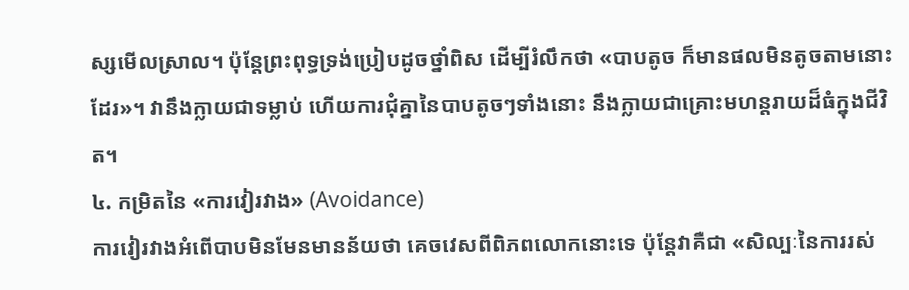ស្សមើលស្រាល។ ប៉ុន្តែព្រះពុទ្ធទ្រង់ប្រៀបដូចថ្នាំពិស ដើម្បីរំលឹកថា «បាបតូច ក៏មានផលមិនតូចតាមនោះដែរ»។ វានឹងក្លាយជាទម្លាប់ ហើយការជុំគ្នានៃបាបតូចៗទាំងនោះ នឹងក្លាយជាគ្រោះមហន្តរាយដ៏ធំក្នុងជីវិត។
៤. កម្រិតនៃ «ការវៀរវាង» (Avoidance)
ការវៀរវាងអំពើបាបមិនមែនមានន័យថា គេចវេសពីពិភពលោកនោះទេ ប៉ុន្តែវាគឺជា «សិល្បៈនៃការរស់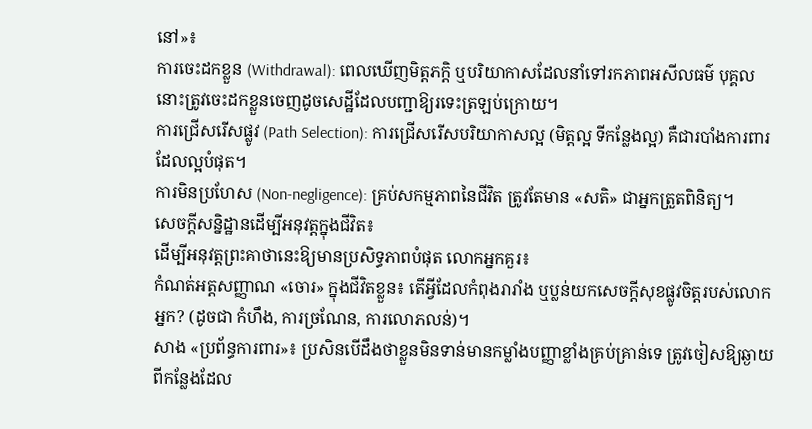នៅ»៖
ការចេះដកខ្លួន (Withdrawal): ពេលឃើញមិត្តភក្តិ ឬបរិយាកាសដែលនាំទៅរកភាពអសីលធម៌ បុគ្គលនោះត្រូវចេះដកខ្លួនចេញដូចសេដ្ឋីដែលបញ្ជាឱ្យរទេះត្រឡប់ក្រោយ។
ការជ្រើសរើសផ្លូវ (Path Selection): ការជ្រើសរើសបរិយាកាសល្អ (មិត្តល្អ ទីកន្លែងល្អ) គឺជារបាំងការពារដែលល្អបំផុត។
ការមិនប្រហែស (Non-negligence): គ្រប់សកម្មភាពនៃជីវិត ត្រូវតែមាន «សតិ» ជាអ្នកត្រួតពិនិត្យ។
សេចក្តីសន្និដ្ឋានដើម្បីអនុវត្តក្នុងជីវិត៖
ដើម្បីអនុវត្តព្រះគាថានេះឱ្យមានប្រសិទ្ធភាពបំផុត លោកអ្នកគួរ៖
កំណត់អត្តសញ្ញាណ «ចោរ» ក្នុងជីវិតខ្លួន៖ តើអ្វីដែលកំពុងរារាំង ឬប្លន់យកសេចក្តីសុខផ្លូវចិត្តរបស់លោកអ្នក? (ដូចជា កំហឹង, ការច្រណែន, ការលោភលន់)។
សាង «ប្រព័ន្ធការពារ»៖ ប្រសិនបើដឹងថាខ្លួនមិនទាន់មានកម្លាំងបញ្ញាខ្លាំងគ្រប់គ្រាន់ទេ ត្រូវចៀសឱ្យឆ្ងាយពីកន្លែងដែល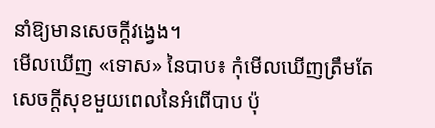នាំឱ្យមានសេចក្តីវង្វេង។
មើលឃើញ «ទោស» នៃបាប៖ កុំមើលឃើញត្រឹមតែសេចក្តីសុខមួយពេលនៃអំពើបាប ប៉ុ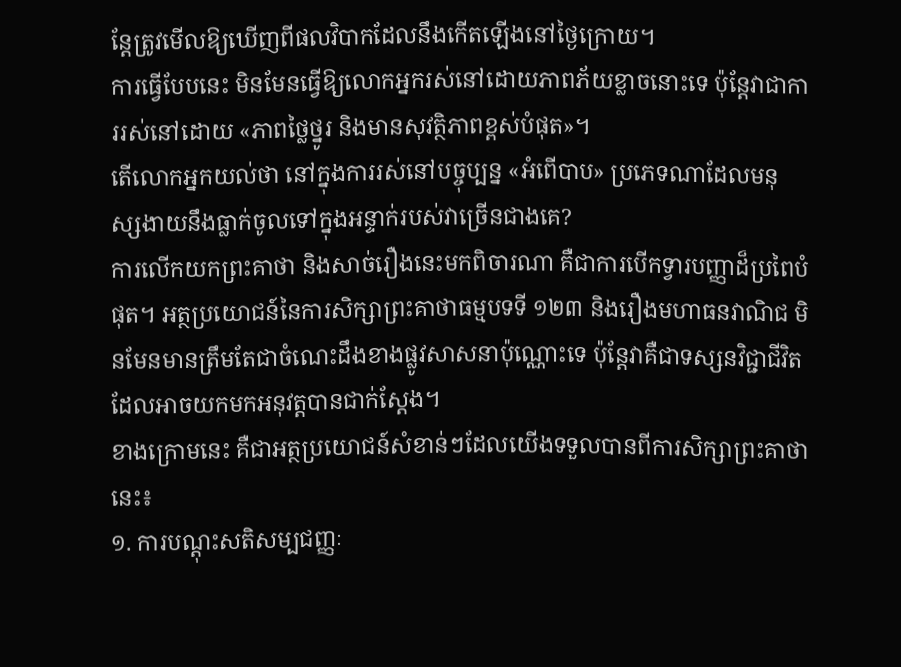ន្តែត្រូវមើលឱ្យឃើញពីផលវិបាកដែលនឹងកើតឡើងនៅថ្ងៃក្រោយ។
ការធ្វើបែបនេះ មិនមែនធ្វើឱ្យលោកអ្នករស់នៅដោយភាពភ័យខ្លាចនោះទេ ប៉ុន្តែវាជាការរស់នៅដោយ «ភាពថ្លៃថ្នូរ និងមានសុវត្ថិភាពខ្ពស់បំផុត»។
តើលោកអ្នកយល់ថា នៅក្នុងការរស់នៅបច្ចុប្បន្ន «អំពើបាប» ប្រភេទណាដែលមនុស្សងាយនឹងធ្លាក់ចូលទៅក្នុងអន្ទាក់របស់វាច្រើនជាងគេ?
ការលើកយកព្រះគាថា និងសាច់រឿងនេះមកពិចារណា គឺជាការបើកទ្វារបញ្ញាដ៏ប្រពៃបំផុត។ អត្ថប្រយោជន៍នៃការសិក្សាព្រះគាថាធម្មបទទី ១២៣ និងរឿងមហាធនវាណិជ មិនមែនមានត្រឹមតែជាចំណេះដឹងខាងផ្លូវសាសនាប៉ុណ្ណោះទេ ប៉ុន្តែវាគឺជាទស្សនវិជ្ជាជីវិតដែលអាចយកមកអនុវត្តបានជាក់ស្តែង។
ខាងក្រោមនេះ គឺជាអត្ថប្រយោជន៍សំខាន់ៗដែលយើងទទួលបានពីការសិក្សាព្រះគាថានេះ៖
១. ការបណ្តុះសតិសម្បជញ្ញៈ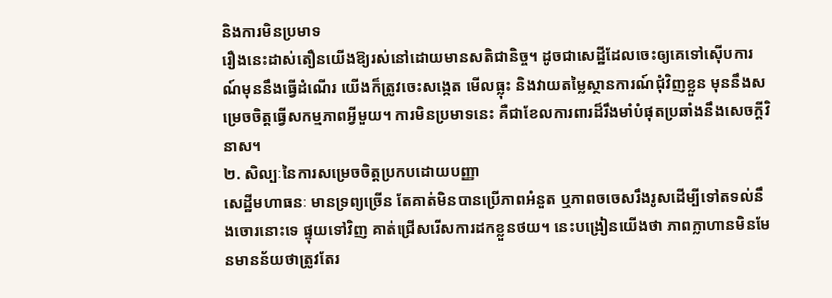និងការមិនប្រមាទ
រឿងនេះដាស់តឿនយើងឱ្យរស់នៅដោយមានសតិជានិច្ច។ ដូចជាសេដ្ឋីដែលចេះឲ្យគេទៅស៊ើបការណ៍មុននឹងធ្វើដំណើរ យើងក៏ត្រូវចេះសង្កេត មើលធ្លុះ និងវាយតម្លៃស្ថានការណ៍ជុំវិញខ្លួន មុននឹងសម្រេចចិត្តធ្វើសកម្មភាពអ្វីមួយ។ ការមិនប្រមាទនេះ គឺជាខែលការពារដ៏រឹងមាំបំផុតប្រឆាំងនឹងសេចក្តីវិនាស។
២. សិល្បៈនៃការសម្រេចចិត្តប្រកបដោយបញ្ញា
សេដ្ឋីមហាធនៈ មានទ្រព្យច្រើន តែគាត់មិនបានប្រើភាពអំនួត ឬភាពចចេសរឹងរូសដើម្បីទៅតទល់នឹងចោរនោះទេ ផ្ទុយទៅវិញ គាត់ជ្រើសរើសការដកខ្លួនថយ។ នេះបង្រៀនយើងថា ភាពក្លាហានមិនមែនមានន័យថាត្រូវតែរ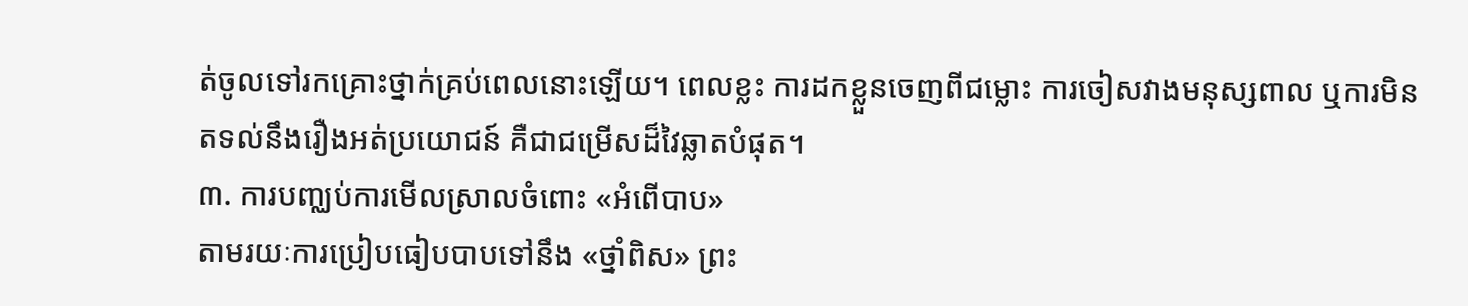ត់ចូលទៅរកគ្រោះថ្នាក់គ្រប់ពេលនោះឡើយ។ ពេលខ្លះ ការដកខ្លួនចេញពីជម្លោះ ការចៀសវាងមនុស្សពាល ឬការមិនតទល់នឹងរឿងអត់ប្រយោជន៍ គឺជាជម្រើសដ៏វៃឆ្លាតបំផុត។
៣. ការបញ្ឈប់ការមើលស្រាលចំពោះ «អំពើបាប»
តាមរយៈការប្រៀបធៀបបាបទៅនឹង «ថ្នាំពិស» ព្រះ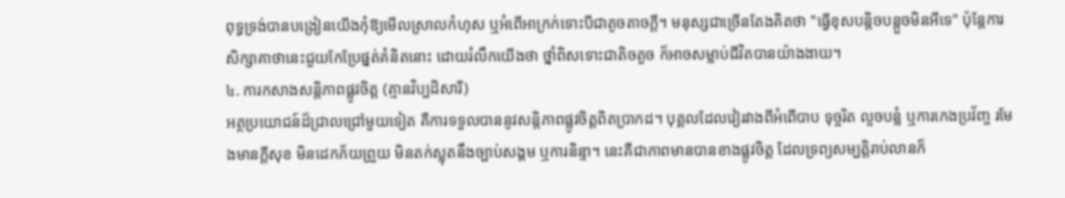ពុទ្ធទ្រង់បានបង្រៀនយើងកុំឱ្យមើលស្រាលកំហុស ឬអំពើអាក្រក់ទោះបីជាតូចតាចក្តី។ មនុស្សជាច្រើនតែងគិតថា "ធ្វើខុសបន្តិចបន្តួចមិនអីទេ" ប៉ុន្តែការសិក្សាគាថានេះជួយកែប្រែផ្នត់គំនិតនោះ ដោយរំលឹកយើងថា ថ្នាំពិសទោះជាតិចតួច ក៏អាចសម្លាប់ជីវិតបានយ៉ាងងាយ។
៤. ការកសាងសន្តិភាពផ្លូវចិត្ត (គ្មានវិប្បដិសារី)
អត្ថប្រយោជន៍ដ៏ជ្រាលជ្រៅមួយទៀត គឺការទទួលបាននូវសន្តិភាពផ្លូវចិត្តពិតប្រាកដ។ បុគ្គលដែលវៀរវាងពីអំពើបាប ទុច្ចរិត លួចបន្លំ ឬការកេងប្រវ័ញ្ច រមែងមានក្តីសុខ មិនដេកភ័យព្រួយ មិនតក់ស្លុតនឹងច្បាប់សង្គម ឬការនិន្ទា។ នេះគឺជាភាពមានបានខាងផ្លូវចិត្ត ដែលទ្រព្យសម្បត្តិរាប់លានក៏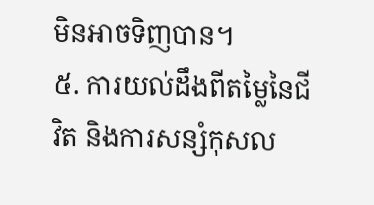មិនអាចទិញបាន។
៥. ការយល់ដឹងពីតម្លៃនៃជីវិត និងការសន្សំកុសល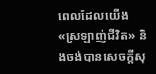ពេលដែលយើង «ស្រឡាញ់ជីវិត» និងចង់បានសេចក្តីសុ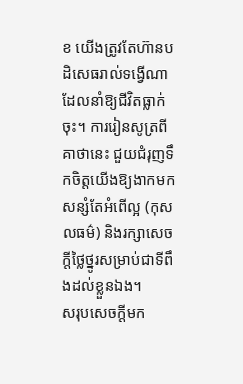ខ យើងត្រូវតែហ៊ានបដិសេធរាល់ទង្វើណាដែលនាំឱ្យជីវិតធ្លាក់ចុះ។ ការរៀនសូត្រពីគាថានេះ ជួយជំរុញទឹកចិត្តយើងឱ្យងាកមកសន្សំតែអំពើល្អ (កុសលធម៌) និងរក្សាសេចក្តីថ្លៃថ្នូរសម្រាប់ជាទីពឹងដល់ខ្លួនឯង។
សរុបសេចក្តីមក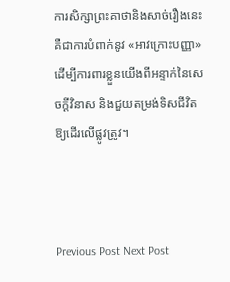ការសិក្សាព្រះគាថានិងសាច់រឿងនេះ គឺជាការបំពាក់នូវ «អាវក្រោះបញ្ញា» ដើម្បីការពារខ្លួនយើងពីអន្ទាក់នៃសេចក្តីវិនាស និងជួយតម្រង់ទិសជីវិតឱ្យដើរលើផ្លូវត្រូវ។



Previous Post Next Post